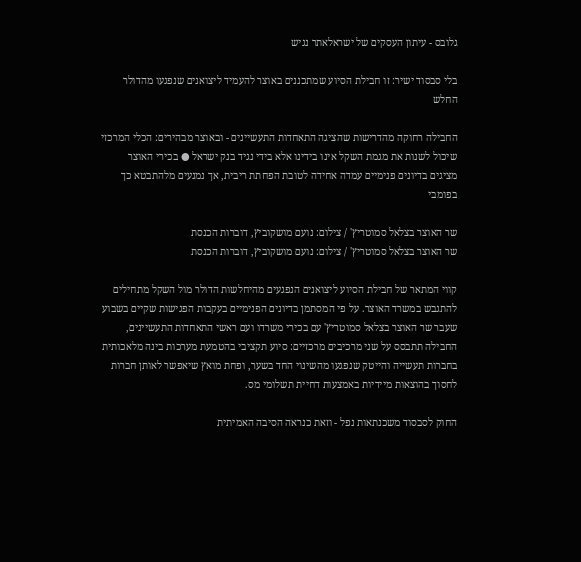גלובס - עיתון העסקים של ישראלאתר נגיש

בלי סבסוד ישיר: זו חבילת הסיוע שמתכננים באוצר להעמיד ליצואנים שנפגעו מהדולר החלש

החבילה רחוקה מהדרישות שהציגה התאחדות התעשיינים - ובאוצר מבהירים: הכלי המרכזי שיכול לשנות את מגמת השקל אינו בידינו אלא בידי נגיד בנק ישראל ● בכירי האוצר מציגים בדיונים פנימיים עמדה אחידה לטובת הפחתת ריבית, אך נמנעים מלהתבטא כך בפומבי

שר האוצר בצלאל סמוטריץ' / צילום: נועם מושקוביץ, דוברות הכנסת
שר האוצר בצלאל סמוטריץ' / צילום: נועם מושקוביץ, דוברות הכנסת

קווי המתאר של חבילת הסיוע ליצואנים הנפגעים מהיחלשות הדולר מול השקל מתחילים להתגבש במשרד האוצר. על פי המסתמן בדיונים הפנימיים בעקבות הפגישות שקיים בשבוע שעבר שר האוצר בצלאל סמוטריץ' עם בכירי משרדו ועם ראשי התאחדות התעשיינים, החבילה תתבסס על שני מרכיבים מרכזיים: סיוע תקציבי בהטמעת מערכות בינה מלאכותית בחברות תעשייה והייטק שנפגעו מהשינוי החד בשער, ופחת מואץ שיאפשר לאותן חברות לחסוך בהוצאות מיידיות באמצעות דחיית תשלומי מס.

החוק לסבסוד משכנתאות נפל - וזאת כנראה הסיבה האמיתית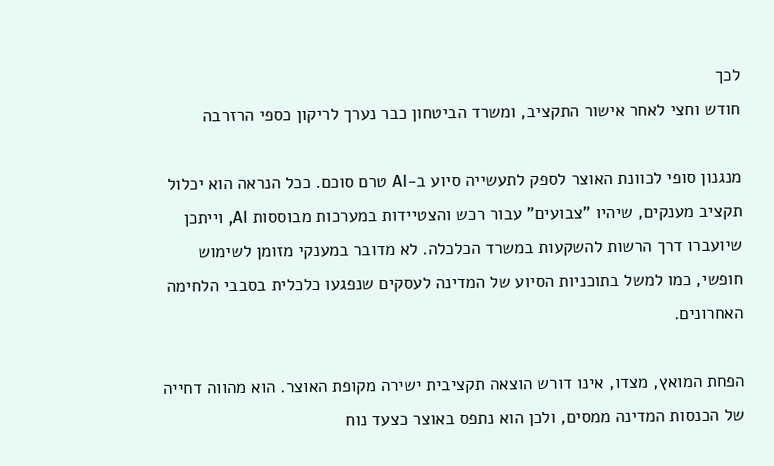לכך
חודש וחצי לאחר אישור התקציב, ומשרד הביטחון כבר נערך לריקון כספי הרזרבה

מנגנון סופי לכוונת האוצר לספק לתעשייה סיוע ב-AI טרם סוכם. ככל הנראה הוא יכלול תקציב מענקים, שיהיו "צבועים" עבור רכש והצטיידות במערכות מבוססות AI, וייתכן שיועברו דרך הרשות להשקעות במשרד הכלכלה. לא מדובר במענקי מזומן לשימוש חופשי, כמו למשל בתוכניות הסיוע של המדינה לעסקים שנפגעו כלכלית בסבבי הלחימה האחרונים.

הפחת המואץ, מצדו, אינו דורש הוצאה תקציבית ישירה מקופת האוצר. הוא מהווה דחייה של הכנסות המדינה ממסים, ולכן הוא נתפס באוצר כצעד נוח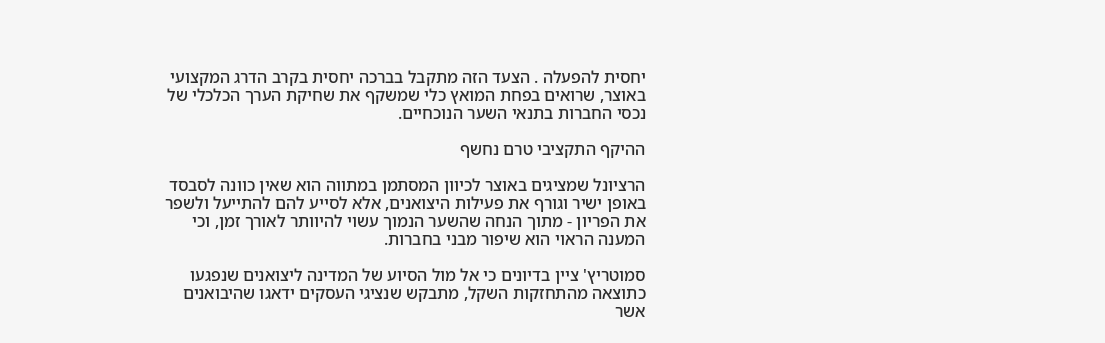יחסית להפעלה . הצעד הזה מתקבל בברכה יחסית בקרב הדרג המקצועי באוצר, שרואים בפחת המואץ כלי שמשקף את שחיקת הערך הכלכלי של נכסי החברות בתנאי השער הנוכחיים.

ההיקף התקציבי טרם נחשף

הרציונל שמציגים באוצר לכיוון המסתמן במתווה הוא שאין כוונה לסבסד באופן ישיר וגורף את פעילות היצואנים, אלא לסייע להם להתייעל ולשפר את הפריון - מתוך הנחה שהשער הנמוך עשוי להיוותר לאורך זמן, וכי המענה הראוי הוא שיפור מבני בחברות.

סמוטריץ' ציין בדיונים כי אל מול הסיוע של המדינה ליצואנים שנפגעו כתוצאה מהתחזקות השקל, מתבקש שנציגי העסקים ידאגו שהיבואנים אשר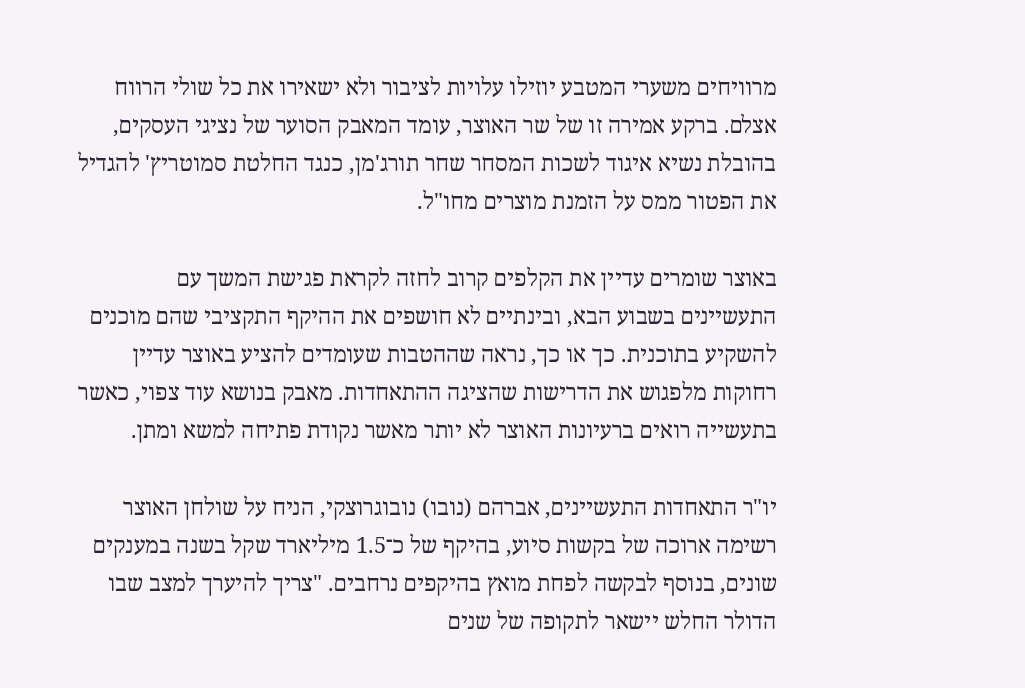מרוויחים משערי המטבע יוזילו עלויות לציבור ולא ישאירו את כל שולי הרווח אצלם. ברקע אמירה זו של שר האוצר, עומד המאבק הסוער של נציגי העסקים, בהובלת נשיא איגוד לשכות המסחר שחר תורג'מן, כנגד החלטת סמוטריץ' להגדיל את הפטור ממס על הזמנת מוצרים מחו"ל.

באוצר שומרים עדיין את הקלפים קרוב לחזה לקראת פגישת המשך עם התעשיינים בשבוע הבא, ובינתיים לא חושפים את ההיקף התקציבי שהם מוכנים להשקיע בתוכנית. כך או כך, נראה שההטבות שעומדים להציע באוצר עדיין רחוקות מלפגוש את הדרישות שהציגה ההתאחדות. מאבק בנושא עוד צפוי, כאשר בתעשייה רואים ברעיונות האוצר לא יותר מאשר נקודת פתיחה למשא ומתן.

יו"ר התאחדות התעשיינים, אברהם (נובו) נובוגרוצקי, הניח על שולחן האוצר רשימה ארוכה של בקשות סיוע, בהיקף של כ־1.5 מיליארד שקל בשנה במענקים שונים, בנוסף לבקשה לפחת מואץ בהיקפים נרחבים. "צריך להיערך למצב שבו הדולר החלש יישאר לתקופה של שנים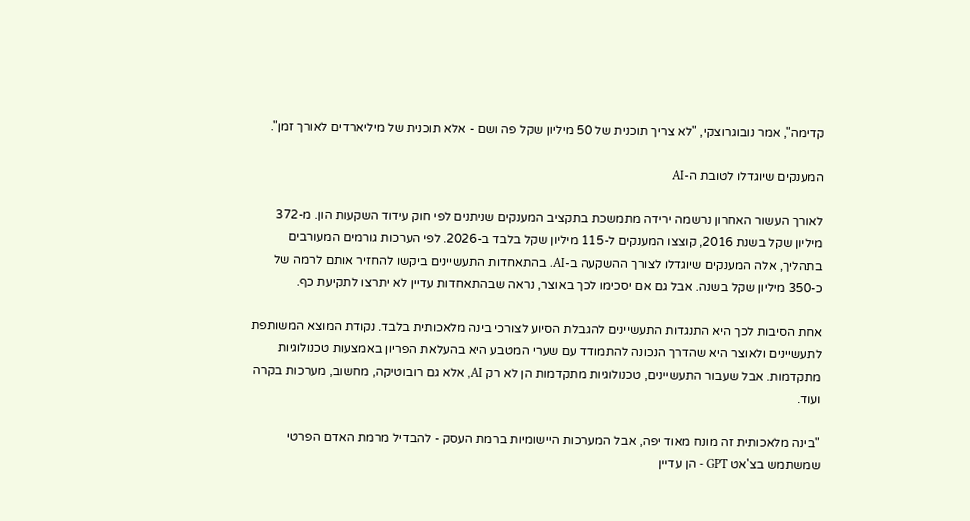קדימה", אמר נובוגרוצקי, "לא צריך תוכנית של 50 מיליון שקל פה ושם - אלא תוכנית של מיליארדים לאורך זמן".

המענקים שיוגדלו לטובת ה-AI

לאורך העשור האחרון נרשמה ירידה מתמשכת בתקציב המענקים שניתנים לפי חוק עידוד השקעות הון. מ-372 מיליון שקל בשנת 2016, קוצצו המענקים ל-115 מיליון שקל בלבד ב-2026. לפי הערכות גורמים המעורבים בתהליך, אלה המענקים שיוגדלו לצורך ההשקעה ב-AI. בהתאחדות התעשיינים ביקשו להחזיר אותם לרמה של כ-350 מיליון שקל בשנה. אבל גם אם יסכימו לכך באוצר, נראה שבהתאחדות עדיין לא יתרצו לתקיעת כף.

אחת הסיבות לכך היא התנגדות התעשיינים להגבלת הסיוע לצורכי בינה מלאכותית בלבד. נקודת המוצא המשותפת לתעשיינים ולאוצר היא שהדרך הנכונה להתמודד עם שערי המטבע היא בהעלאת הפריון באמצעות טכנולוגיות מתקדמות. אבל שעבור התעשיינים, טכנולוגיות מתקדמות הן לא רק AI, אלא גם רובוטיקה, מחשוב, מערכות בקרה ועוד.

"בינה מלאכותית זה מונח מאוד יפה, אבל המערכות היישומיות ברמת העסק - להבדיל מרמת האדם הפרטי שמשתמש בצ'אט GPT - הן עדיין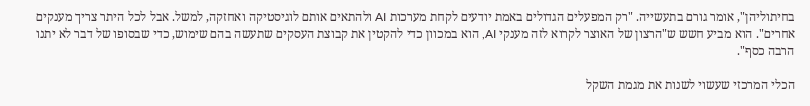בחיתוליהן", אומר גורם בתעשייה. "רק המפעלים הגדולים באמת יודעים לקחת מערכות AI ולהתאים אותם לוגיסטיקה ואחזקה, למשל. אבל לכל היתר צריך מענקים אחרים". הוא מביע חשש ש"הרצון של האוצר לקרוא לזה מענקי AI, הוא במכוון כדי להקטין את קבוצת העסקים שתעשה בהם שימוש, כדי שבסופו של דבר לא יתנו הרבה כסף".

הכלי המרכזי שעשוי לשנות את מגמת השקל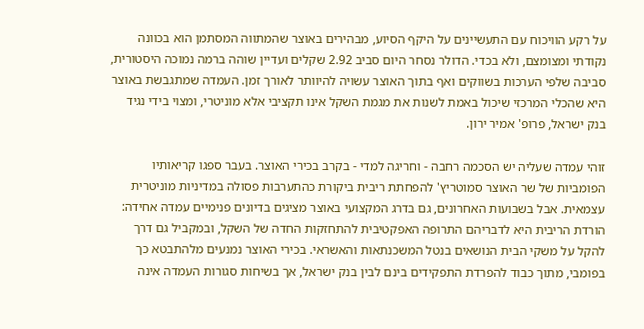על רקע הוויכוח עם התעשיינים על היקף הסיוע, מבהירים באוצר שהמתווה המסתמן הוא בכוונה נקודתי ומצומצם, ולא בכדי. הדולר נסחר היום סביב 2.92 שקלים ועדיין שוהה ברמה נמוכה היסטורית, סביבה שלפי הערכות בשווקים ואף בתוך האוצר עשויה להיוותר לאורך זמן. העמדה שמתגבשת באוצר היא שהכלי המרכזי שיכול באמת לשנות את מגמת השקל אינו תקציבי אלא מוניטרי, ומצוי בידי נגיד בנק ישראל, פרופ' אמיר ירון.

זוהי עמדה שעליה יש הסכמה רחבה - וחריגה למדי - בקרב בכירי האוצר. בעבר ספגו קריאותיו הפומביות של שר האוצר סמוטריץ' להפחתת ריבית ביקורת כהתערבות פסולה במדיניות מוניטרית עצמאית. אבל בשבועות האחרונים, גם בדרג המקצועי באוצר מציגים בדיונים פנימיים עמדה אחידה: הורדת הריבית היא לדבריהם התרופה האפקטיבית להתחזקות החדה של השקל, ובמקביל גם דרך להקל על משקי הבית הנושאים בנטל המשכנתאות והאשראי. בכירי האוצר נמנעים מלהתבטא כך בפומבי, מתוך כבוד להפרדת התפקידים בינם לבין בנק ישראל, אך בשיחות סגורות העמדה אינה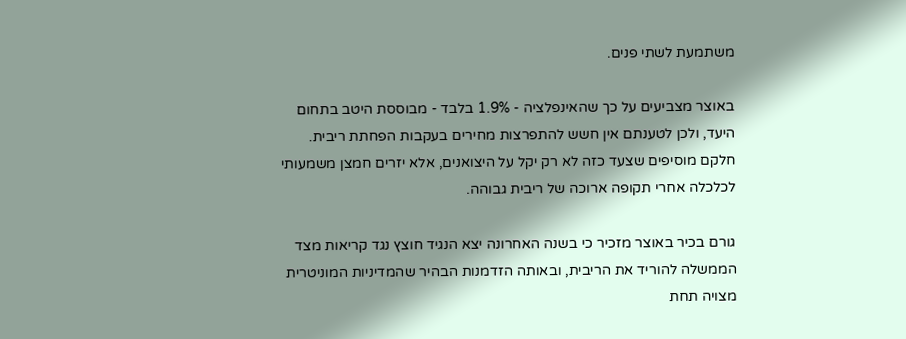משתמעת לשתי פנים.

באוצר מצביעים על כך שהאינפלציה - 1.9% בלבד - מבוססת היטב בתחום היעד, ולכן לטענתם אין חשש להתפרצות מחירים בעקבות הפחתת ריבית. חלקם מוסיפים שצעד כזה לא רק יקל על היצואנים, אלא יזרים חמצן משמעותי לכלכלה אחרי תקופה ארוכה של ריבית גבוהה.

גורם בכיר באוצר מזכיר כי בשנה האחרונה יצא הנגיד חוצץ נגד קריאות מצד הממשלה להוריד את הריבית, ובאותה הזדמנות הבהיר שהמדיניות המוניטרית מצויה תחת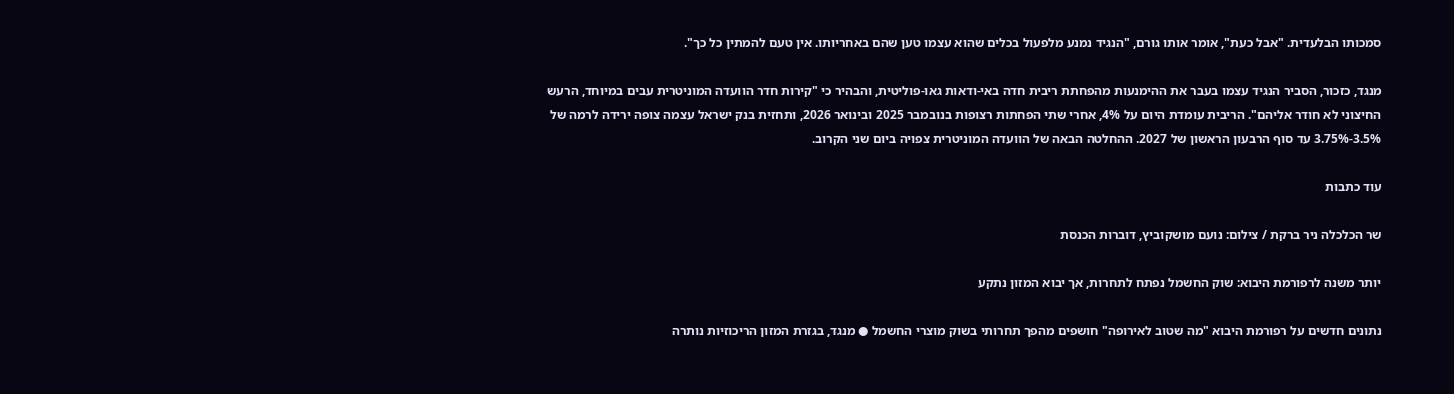סמכותו הבלעדית. "אבל כעת", אומר אותו גורם, "הנגיד נמנע מלפעול בכלים שהוא עצמו טען שהם באחריותו. אין טעם להמתין כל כך".

מנגד, כזכור, הסביר הנגיד עצמו בעבר את ההימנעות מהפחתת ריבית חדה באי-ודאות גאו-פוליטית, והבהיר כי "קירות חדר הוועדה המוניטרית עבים במיוחד, הרעש החיצוני לא חודר אליהם". הריבית עומדת היום על 4%, אחרי שתי הפחתות רצופות בנובמבר 2025 ובינואר 2026, ותחזית בנק ישראל עצמה צופה ירידה לרמה של 3.5%-3.75% עד סוף הרבעון הראשון של 2027. ההחלטה הבאה של הוועדה המוניטרית צפויה ביום שני הקרוב.

עוד כתבות

שר הכלכלה ניר ברקת / צילום: נועם מושקוביץ, דוברות הכנסת

יותר משנה לרפורמת היבוא: שוק החשמל נפתח לתחרות, אך יבוא המזון נתקע

נתונים חדשים על רפורמת היבוא "מה שטוב לאירופה" חושפים מהפך תחרותי בשוק מוצרי החשמל ● מנגד, בגזרת המזון הריכוזיות נותרה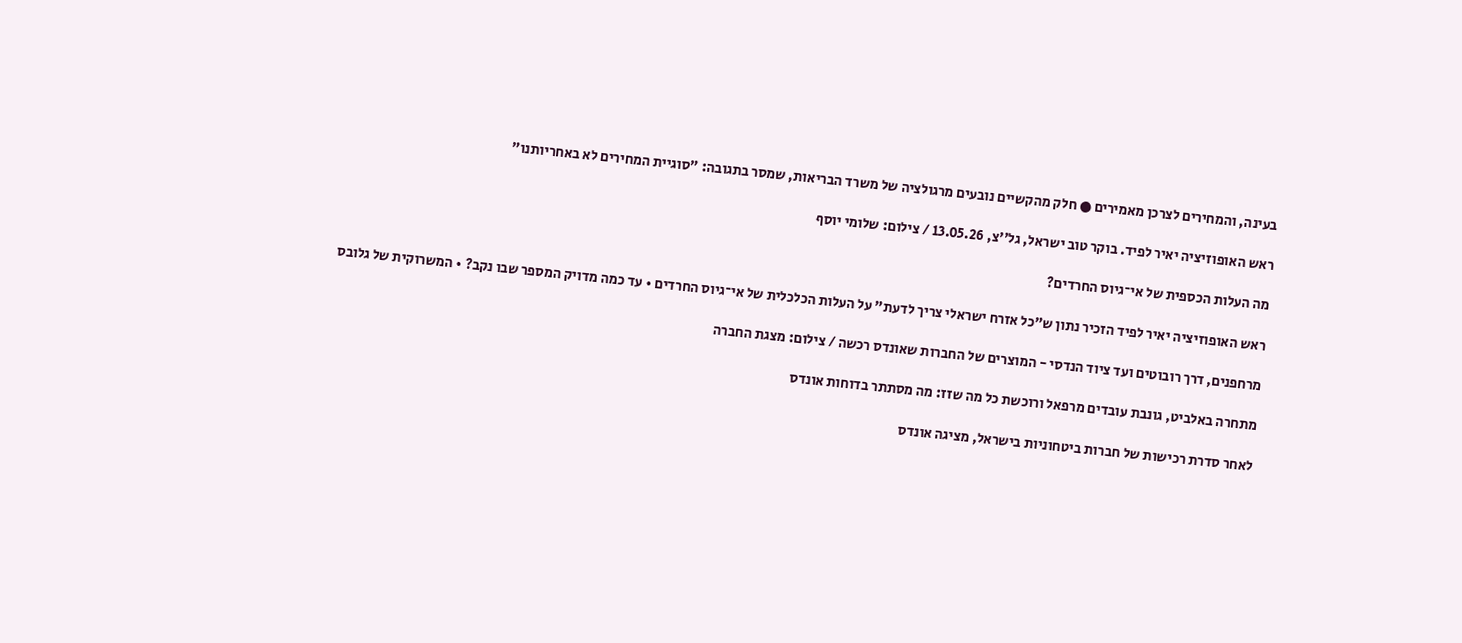בעינה, והמחירים לצרכן מאמירים ● חלק מהקשיים נובעים מרגולציה של משרד הבריאות, שמסר בתגובה: "סוגיית המחירים לא באחריותנו"

ראש האופוזיציה יאיר לפיד. בוקר טוב ישראל, גל''צ, 13.05.26 / צילום: שלומי יוסף

מה העלות הכספית של אי־גיוס החרדים?

ראש האופוזיציה יאיר לפיד הזכיר נתון ש"כל אזרח ישראלי צריך לדעת" על העלות הכלכלית של אי־גיוס החרדים • עד כמה מדויק המספר שבו נקב? • המשרוקית של גלובס

מרחפנים, דרך רובוטים ועד ציוד הנדסי - המוצרים של החברות שאונדס רכשה / צילום: מצגת החברה

מתחרה באלביט, גונבת עובדים מרפאל ורוכשת כל מה שזז: מה מסתתר בדוחות אונדס

לאחר סדרת רכישות של חברות ביטחוניות בישראל, מציגה אונדס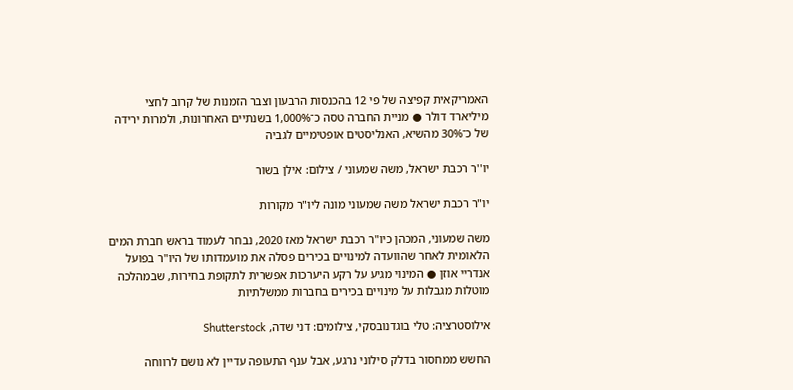האמריקאית קפיצה של פי 12 בהכנסות הרבעון וצבר הזמנות של קרוב לחצי מיליארד דולר ● מניית החברה טסה כ־1,000% בשנתיים האחרונות, ולמרות ירידה של כ־30% מהשיא, האנליסטים אופטימיים לגביה

יו''ר רכבת ישראל, משה שמעוני / צילום: אילן בשור

יו"ר רכבת ישראל משה שמעוני מונה ליו"ר מקורות

משה שמעוני, המכהן כיו"ר רכבת ישראל מאז 2020, נבחר לעמוד בראש חברת המים הלאומית לאחר שהוועדה למינויים בכירים פסלה את מועמדותו של היו"ר בפועל אנדריי אוזן ● המינוי מגיע על רקע היערכות אפשרית לתקופת בחירות, שבמהלכה מוטלות מגבלות על מינויים בכירים בחברות ממשלתיות

אילוסטרציה: טלי בוגדנובסקי, צילומים: דני שדה, Shutterstock

החשש ממחסור בדלק סילוני נרגע, אבל ענף התעופה עדיין לא נושם לרווחה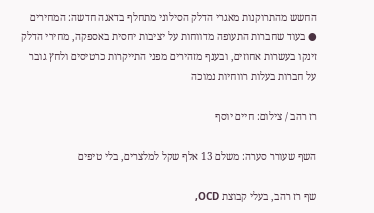החשש מהתרוקנות מאגרי הדלק הסילוני מתחלף בדאגה חדשה: המחירים ● בעוד שחברות התעופה מדווחות על יציבות יחסית באספקה, מחירי הדלק זינקו בעשרות אחוזים, ובענף מזהירים מפני התייקרות כרטיסים ולחץ גובר על חברות בעלות רווחיות נמוכה

רז רהב / צילום: חיים יוסף

השף שעורר סערה: משלם 13 אלף שקל למלצרים, בלי טיפים

שף רז רהב, בעלי קבוצת OCD,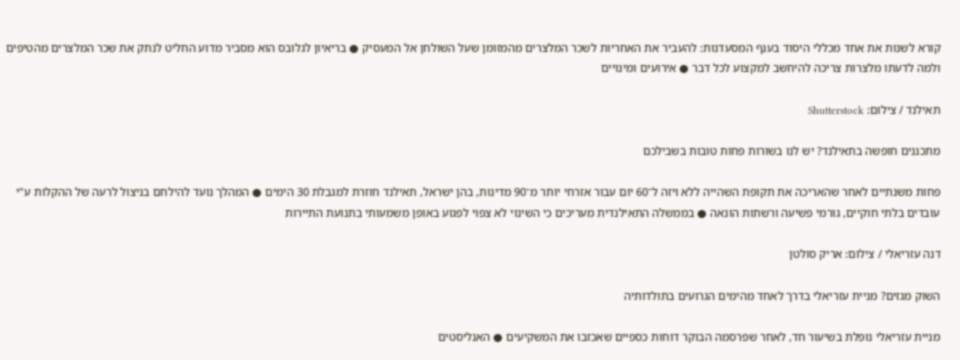קורא לשנות את אחד מכללי היסוד בענף המסעדנות: להעביר את האחריות לשכר המלצרים מהמזומן שעל השולחן אל המעסיק ● בריאיון לגלובס הוא מסביר מדוע החליט לנתק את שכר המלצרים מהטיפים ולמה לדעתו מלצרות צריכה להיחשב למקצוע לכל דבר ● אירועים ומינויים

תאילנד / צילום: Shutterstock

מתכננים חופשה בתאילנד? יש לנו בשורות פחות טובות בשבילכם

פחות משנתיים לאחר שהאריכה את תקופת השהייה ללא ויזה ל־60 יום עבור אזרחי יותר מ־90 מדינות, בהן ישראל, תאילנד חוזרת למגבלת 30 הימים ● המהלך נועד להילחם בניצול לרעה של ההקלות ע"י עובדים בלתי חוקיים, גורמי פשיעה ורשתות הונאה ● בממשלה התאילנדית מעריכים כי השינוי לא צפוי לפגוע באופן משמעותי בתנועת התיירות

דנה עזריאלי / צילום: אריק סולטן

השוק מגזים? מניית עזריאלי בדרך לאחד מהימים הגרועים בתולדותיה

מניית עזריאלי נופלת בשיעור חד, לאחר שפרסמה הבוקר דוחות כספיים שאכזבו את המשקיעים ● האנליסטים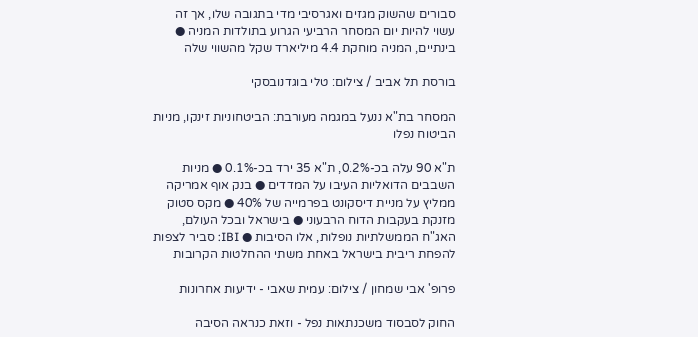סבורים שהשוק מגזים ואגרסיבי מדי בתגובה שלו, אך זה עשוי להיות יום המסחר הרביעי הגרוע בתולדות המניה ● בינתיים, המניה מוחקת 4.4 מיליארד שקל מהשווי שלה

בורסת תל אביב / צילום: טלי בוגדנובסקי

המסחר בת"א ננעל במגמה מעורבת: הביטחוניות זינקו, מניות הביטוח נפלו

ת"א 90 עלה בכ-0.2%, ת"א 35 ירד בכ-0.1% ● מניות השבבים הדואליות העיבו על המדדים ● בנק אוף אמריקה ממליץ על מניית דיסקונט בפרמייה של 40% ● מקס סטוק מזנקת בעקבות הדוח הרבעוני ● בישראל ובכל העולם, האג"ח הממשלתיות נופלות, אלו הסיבות ● IBI: סביר לצפות להפחת ריבית בישראל באחת משתי ההחלטות הקרובות

פרופ' אבי שמחון / צילום: עמית שאבי - ידיעות אחרונות

החוק לסבסוד משכנתאות נפל - וזאת כנראה הסיבה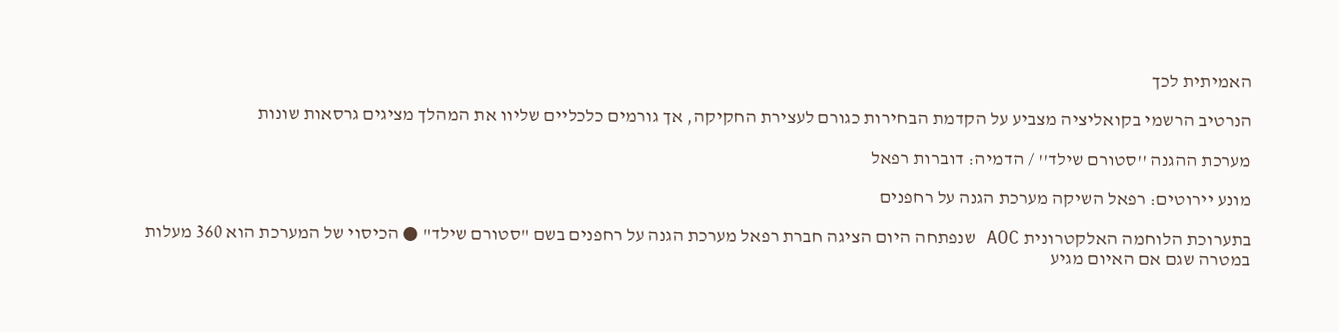האמיתית לכך

הנרטיב הרשמי בקואליציה מצביע על הקדמת הבחירות כגורם לעצירת החקיקה, אך גורמים כלכליים שליוו את המהלך מציגים גרסאות שונות

מערכת ההגנה ''סטורם שילד'' / הדמיה: דוברות רפאל

מונע יירוטים: רפאל השיקה מערכת הגנה על רחפנים

בתערוכת הלוחמה האלקטרונית AOC שנפתחה היום הציגה חברת רפאל מערכת הגנה על רחפנים בשם "סטורם שילד" ● הכיסוי של המערכת הוא 360 מעלות במטרה שגם אם האיום מגיע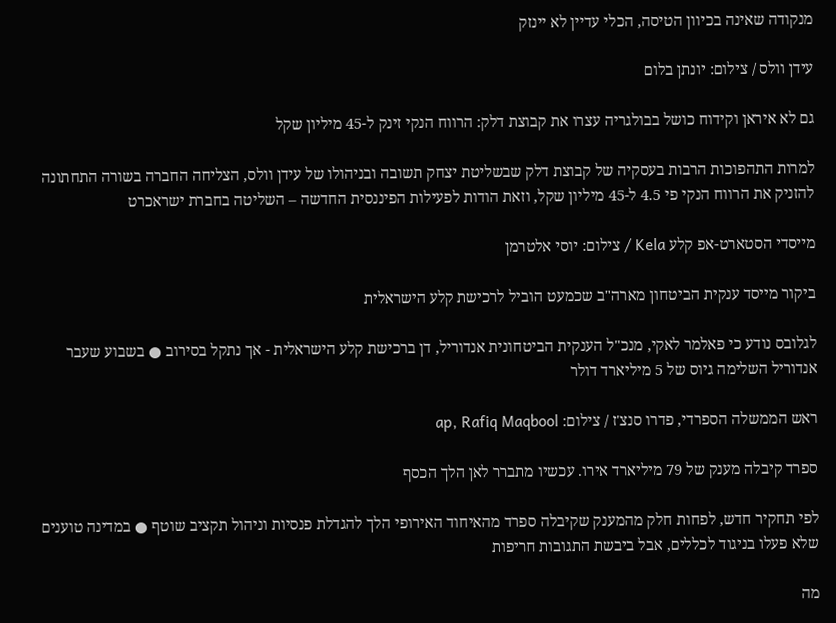מנקודה שאינה בכיוון הטיסה, הכלי עדיין לא יינזק

עידן וולס / צילום: יונתן בלום

גם לא איראן וקידוח כושל בבולגריה עצרו את קבוצת דלק: הרווח הנקי זינק ל-45 מיליון שקל

למרות התהפוכות הרבות בעסקיה של קבוצת דלק שבשליטת יצחק תשובה ובניהולו של עידן וולס, הצליחה החברה בשורה התחתונה להזניק את הרווח הנקי פי 4.5 ל-45 מיליון שקל, וזאת הודות לפעילות הפיננסית החדשה – השליטה בחברת ישראכרט

מייסדי הסטארט-אפ קלע Kela / צילום: יוסי אלטרמן

ביקור מייסד ענקית הביטחון מארה"ב שכמעט הוביל לרכישת קלע הישראלית

לגלובס נודע כי פאלמר לאקי, מנכ"ל הענקית הביטחונית אנדוריל, דן ברכישת קלע הישראלית - אך נתקל בסירוב ● בשבוע שעבר אנדוריל השלימה גיוס של 5 מיליארד דולר

ראש הממשלה הספרדי, פדרו סנצ'ז / צילום: ap, Rafiq Maqbool

ספרד קיבלה מענק של 79 מיליארד אירו. עכשיו מתברר לאן הלך הכסף

לפי תחקיר חדש, לפחות חלק מהמענק שקיבלה ספרד מהאיחוד האירופי הלך להגדלת פנסיות וניהול תקציב שוטף ● במדינה טוענים שלא פעלו בניגוד לכללים, אבל ביבשת התגובות חריפות

מה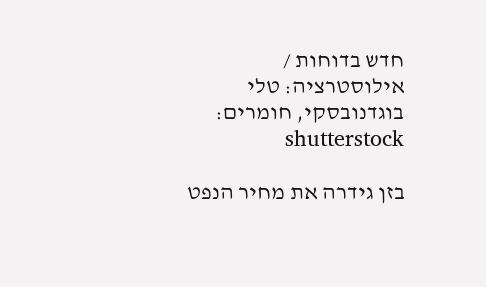חדש בדוחות / אילוסטרציה: טלי בוגדנובסקי, חומרים: shutterstock

בזן גידרה את מחיר הנפט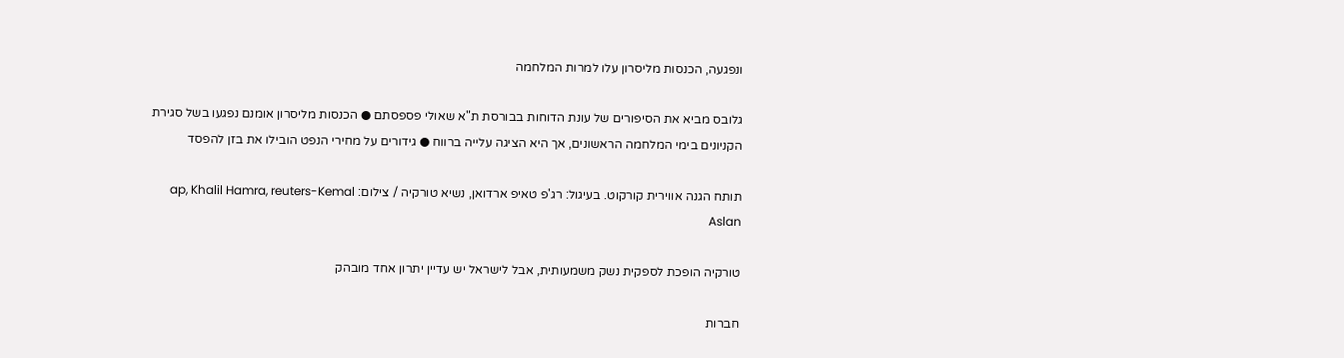ונפגעה, הכנסות מליסרון עלו למרות המלחמה

גלובס מביא את הסיפורים של עונת הדוחות בבורסת ת"א שאולי פספסתם ● הכנסות מליסרון אומנם נפגעו בשל סגירת הקניונים בימי המלחמה הראשונים, אך היא הציגה עלייה ברווח ● גידורים על מחירי הנפט הובילו את בזן להפסד

תותח הגנה אווירית קורקוט. בעיגול: רג'פ טאיפ ארדואן, נשיא טורקיה / צילום: ap, Khalil Hamra, reuters-Kemal Aslan

טורקיה הופכת לספקית נשק משמעותית, אבל לישראל יש עדיין יתרון אחד מובהק

חברות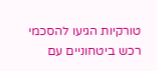טורקיות הגיעו להסכמי רכש ביטחוניים עם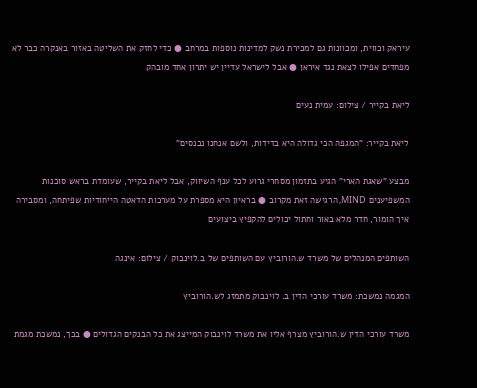עיראק וכווית, ומכוונות גם למכירת נשק למדינות נוספות במרחב ● כדי לחזק את השליטה באזור באנקרה כבר לא מפחדים אפילו לצאת נגד איראן ● אבל לישראל עדיין יש יתרון אחד מובהק

ליאת בקייר / צילום: עמית נעים

ליאת בקייר: "המגפה הכי גדולה היא בדידות, ולשם אנחנו נכנסים"

מבצע "שאגת הארי" הגיע בתזמון מסחרי גרוע לכל ענף השיווק, אבל ליאת בקייר, שעומדת בראש סוכנות המשפיענים MIND, הרגישה זאת מקרוב ● בראיון היא מספרת על מערכות הדאטה הייחודיות שפיתחה, ומסבירה איך הומור, חדר מלא באור וחתול יכולים להקפיץ ביצועים

השותפים המנהלים של משרד ש.הורוביץ עם השותפים של ב.לוינבוק / צילום: אינגה

המגמה נמשכת: משרד עורכי הדין ב. לוינבוק מתמזג לש.הורוביץ

משרד עורכי הדין ש.הורוביץ מצרף אליו את משרד לוינבוק המייצג את כל הבנקים הגדולים ● בכך, נמשכת מגמת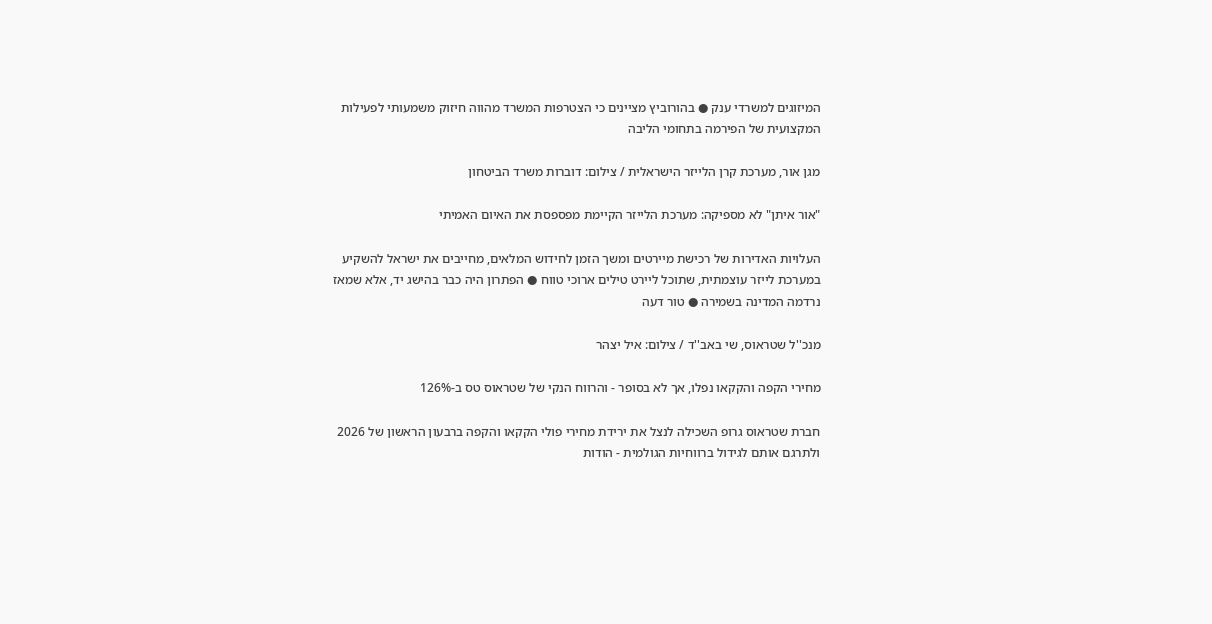המיזוגים למשרדי ענק ● בהורוביץ מציינים כי הצטרפות המשרד מהווה חיזוק משמעותי לפעילות המקצועית של הפירמה בתחומי הליבה

מגן אור, מערכת קרן הלייזר הישראלית / צילום: דוברות משרד הביטחון

"אור איתן" לא מספיקה: מערכת הלייזר הקיימת מפספסת את האיום האמיתי

העלויות האדירות של רכישת מיירטים ומשך הזמן לחידוש המלאים, מחייבים את ישראל להשקיע במערכת לייזר עוצמתית, שתוכל ליירט טילים ארוכי טווח ● הפתרון היה כבר בהישג יד, אלא שמאז נרדמה המדינה בשמירה ● טור דעה

מנכ''ל שטראוס, שי באב''ד / צילום: איל יצהר

מחירי הקפה והקקאו נפלו, אך לא בסופר - והרווח הנקי של שטראוס טס ב-126%

חברת שטראוס גרופ השכילה לנצל את ירידת מחירי פולי הקקאו והקפה ברבעון הראשון של 2026 ולתרגם אותם לגידול ברווחיות הגולמית - הודות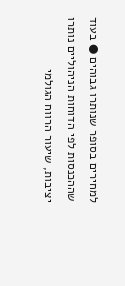למחירים בסופר שנותרו גבוהים ● בעוד שההכנסות לפי הדוחות הניהוליים נותרו יציבות, שיעור הרווח הגולמי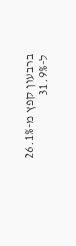ברבעון קפץ מ-26.1% ל-31.9%